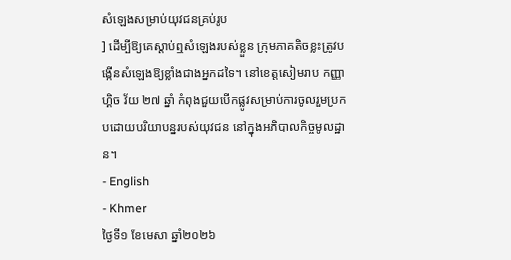សំឡេងសម្រាប់យុវជនគ្រប់រូប
] ដើម្បីឱ្យគេស្ដាប់ឮសំឡេងរបស់ខ្លួន ក្រុមភាគតិចខ្លះត្រូវបង្កើនសំឡេងឱ្យខ្លាំងជាងអ្នកដទៃ។ នៅខេត្តសៀមរាប កញ្ញា ហ្គិច វ័យ ២៧ ឆ្នាំ កំពុងជួយបើកផ្លូវសម្រាប់ការចូលរួមប្រកបដោយបរិយាបន្នរបស់យុវជន នៅក្នុងអភិបាលកិច្ចមូលដ្ឋាន។
- English
- Khmer
ថ្ងៃទី១ ខែមេសា ឆ្នាំ២០២៦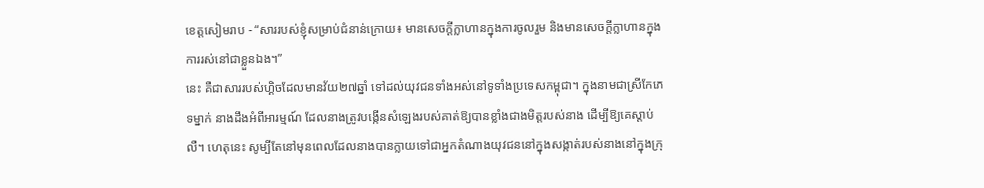ខេត្តសៀមរាប - “សាររបស់ខ្ញុំសម្រាប់ជំនាន់ក្រោយ៖ មានសេចក្ដីក្លាហានក្នុងការចូលរួម និងមានសេចក្ដីក្លាហានក្នុងការរស់នៅជាខ្លួនឯង។”
នេះ គឺជាសាររបស់ហ្គិចដែលមានវ័យ២៧ឆ្នាំ ទៅដល់យុវជនទាំងអស់នៅទូទាំងប្រទេសកម្ពុជា។ ក្នុងនាមជាស្រីកែភេទម្នាក់ នាងដឹងអំពីអារម្មណ៍ ដែលនាងត្រូវបង្កើនសំឡេងរបស់គាត់ឱ្យបានខ្លាំងជាងមិត្តរបស់នាង ដើម្បីឱ្យគេស្ដាប់លឺ។ ហេតុនេះ សូម្បីតែនៅមុនពេលដែលនាងបានក្លាយទៅជាអ្នកតំណាងយុវជននៅក្នុងសង្កាត់របស់នាងនៅក្នុងក្រុ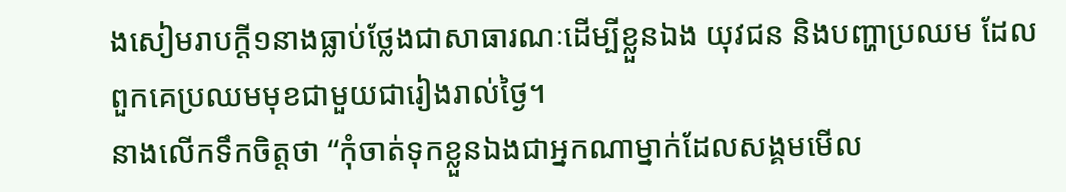ងសៀមរាបក្ដី១នាងធ្លាប់ថ្លែងជាសាធារណៈដើម្បីខ្លួនឯង យុវជន និងបញ្ហាប្រឈម ដែលពួកគេប្រឈមមុខជាមួយជារៀងរាល់ថ្ងៃ។
នាងលើកទឹកចិត្តថា “កុំចាត់ទុកខ្លួនឯងជាអ្នកណាម្នាក់ដែលសង្គមមើល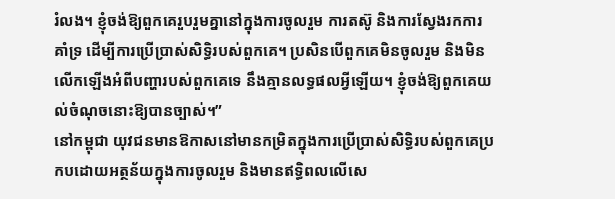រំលង។ ខ្ញុំចង់ឱ្យពួកគេរួបរួមគ្នានៅក្នុងការចូលរួម ការតស៊ូ និងការស្វែងរកការគាំទ្រ ដើម្បីការប្រើប្រាស់សិទ្ធិរបស់ពួកគេ។ ប្រសិនបើពួកគេមិនចូលរួម និងមិនលើកឡើងអំពីបញ្ហារបស់ពួកគេទេ នឹងគ្មានលទ្ធផលអ្វីឡើយ។ ខ្ញុំចង់ឱ្យពួកគេយល់ចំណុចនោះឱ្យបានច្បាស់។”
នៅកម្ពុជា យុវជនមានឱកាសនៅមានកម្រិតក្នុងការប្រើប្រាស់សិទ្ធិរបស់ពួកគេប្រកបដោយអត្ថន័យក្នុងការចូលរួម និងមានឥទ្ធិពលលើសេ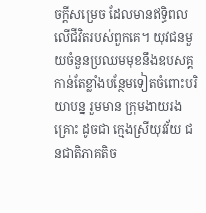ចក្ដីសម្រេច ដែលមានឥទ្ធិពលលើជីវិតរបស់ពួកគេ។ យុវជនមួយចំនួនប្រឈមមុខនឹងឧបសគ្គកាន់តែខ្លាំងបន្ថែមទៀតចំពោះបរិយាបន្ន រួមមាន ក្រុមងាយរងគ្រោះ ដូចជា ក្មេងស្រីយុវវ័យ ជនជាតិភាគតិច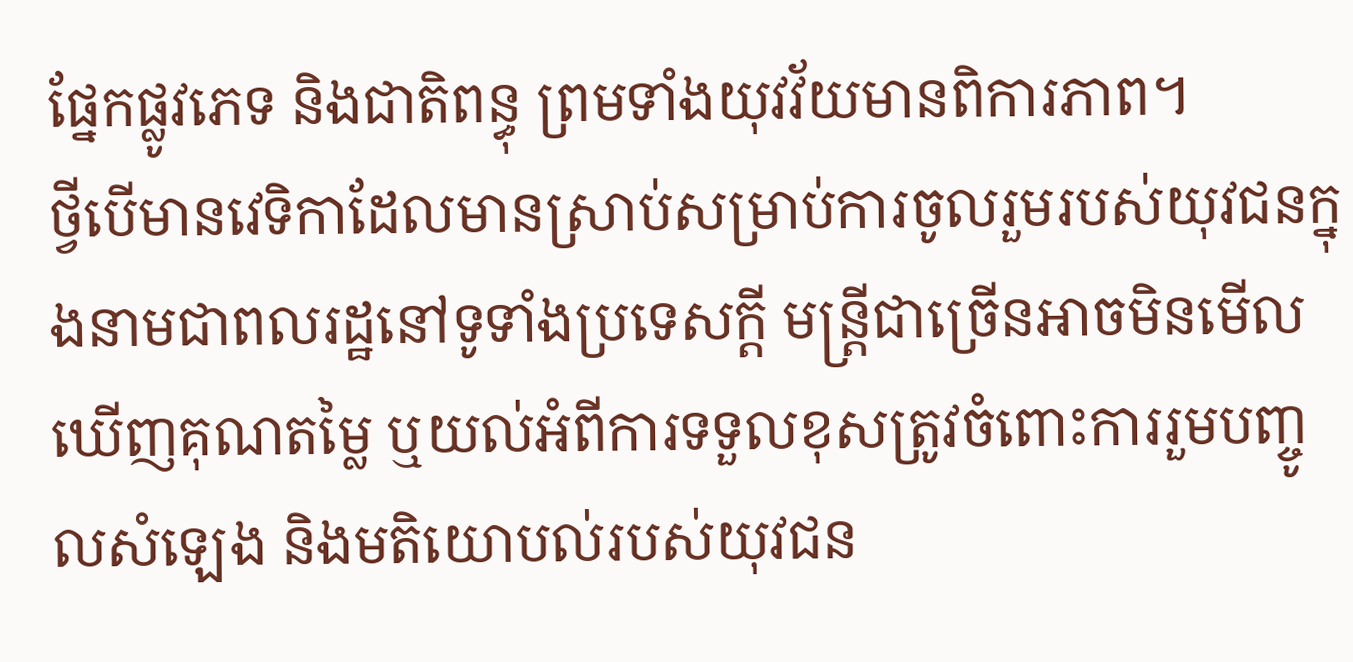ផ្នែកផ្លូវភេទ និងជាតិពន្ធុ ព្រមទាំងយុវវ័យមានពិការភាព។
ថ្វីបើមានវេទិកាដែលមានស្រាប់សម្រាប់ការចូលរួមរបស់យុវជនក្នុងនាមជាពលរដ្ឋនៅទូទាំងប្រទេសក្ដី មន្រ្តីជាច្រើនអាចមិនមើលឃើញគុណតម្លៃ ឬយល់អំពីការទទួលខុសត្រូវចំពោះការរួមបញ្ចូលសំឡេង និងមតិយោបល់របស់យុវជន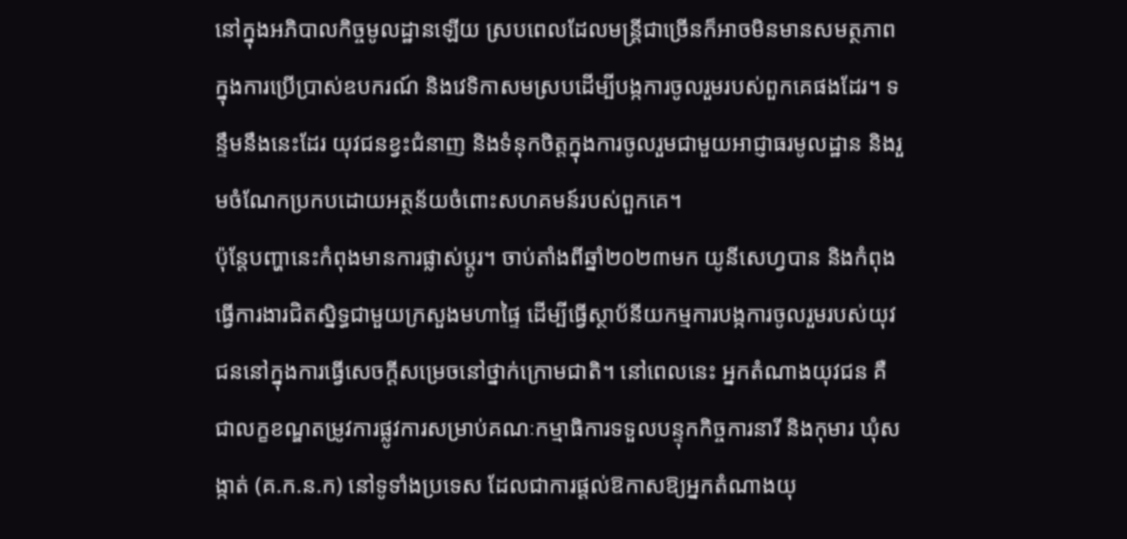នៅក្នុងអភិបាលកិច្ចមូលដ្ឋានឡើយ ស្របពេលដែលមន្រ្តីជាច្រើនក៏អាចមិនមានសមត្ថភាពក្នុងការប្រើប្រាស់ឧបករណ៍ និងវេទិកាសមស្របដើម្បីបង្កការចូលរួមរបស់ពួកគេផងដែរ។ ទន្ទឹមនឹងនេះដែរ យុវជនខ្វះជំនាញ និងទំនុកចិត្តក្នុងការចូលរួមជាមួយអាជ្ញាធរមូលដ្ឋាន និងរួមចំណែកប្រកបដោយអត្ថន័យចំពោះសហគមន៍របស់ពួកគេ។
ប៉ុន្តែបញ្ហានេះកំពុងមានការផ្លាស់ប្ដូរ។ ចាប់តាំងពីឆ្នាំ២០២៣មក យូនីសេហ្វបាន និងកំពុងធ្វើការងារជិតស្និទ្ធជាមួយក្រសួងមហាផ្ទៃ ដើម្បីធ្វើស្ថាប័នីយកម្មការបង្កការចូលរួមរបស់យុវជននៅក្នុងការធ្វើសេចក្ដីសម្រេចនៅថ្នាក់ក្រោមជាតិ។ នៅពេលនេះ អ្នកតំណាងយុវជន គឺជាលក្ខខណ្ឌតម្រូវការផ្លូវការសម្រាប់គណៈកម្មាធិការទទួលបន្ទុកកិច្ចការនារី និងកុមារ ឃុំសង្កាត់ (គ.ក.ន.ក) នៅទូទាំងប្រទេស ដែលជាការផ្ដល់ឱកាសឱ្យអ្នកតំណាងយុ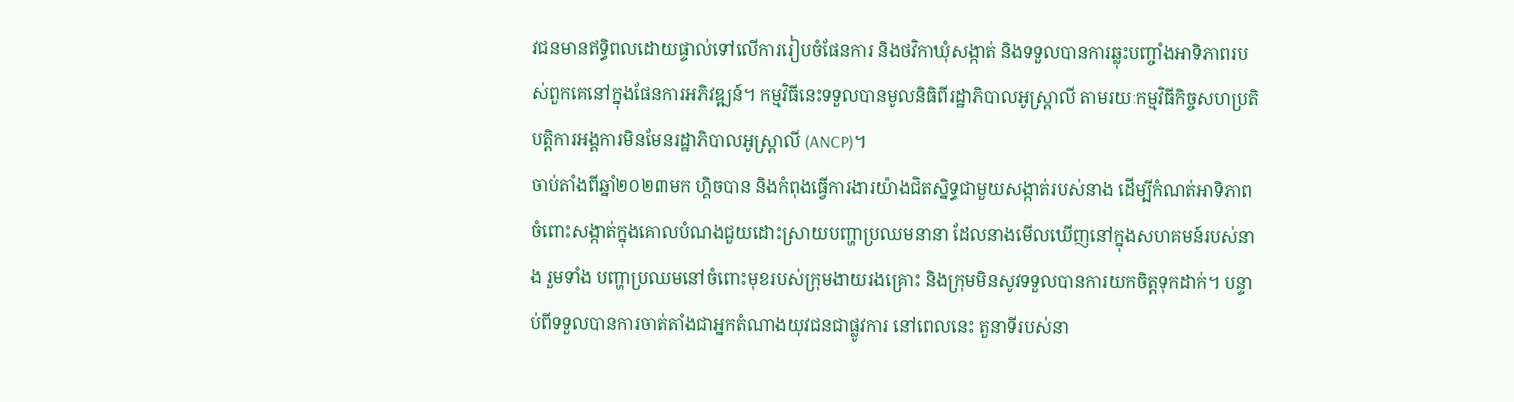វជនមានឥទ្ធិពលដោយផ្ទាល់ទៅលើការរៀបចំផែនការ និងថវិកាឃុំសង្កាត់ និងទទួលបានការឆ្លុះបញ្ចាំងអាទិភាពរបស់ពួកគេនៅក្នុងផែនការអភិវឌ្ឍន៍។ កម្មវិធីនេះទទួលបានមូលនិធិពីរដ្ឋាភិបាលអូស្រ្តាលី តាមរយៈកម្មវិធីកិច្ចសហប្រតិបត្តិការអង្គការមិនមែនរដ្ឋាភិបាលអូស្រ្តាលី (ANCP)។
ចាប់តាំងពីឆ្នាំ២០២៣មក ហ្គិចបាន និងកំពុងធ្វើការងារយ៉ាងជិតស្និទ្ធជាមួយសង្កាត់របស់នាង ដើម្បីកំណត់អាទិភាពចំពោះសង្កាត់ក្នុងគោលបំណងជួយដោះស្រាយបញ្ហាប្រឈមនានា ដែលនាងមើលឃើញនៅក្នុងសហគមន៍របស់នាង រួមទាំង បញ្ហាប្រឈមនៅចំពោះមុខរបស់ក្រុមងាយរងគ្រោះ និងក្រុមមិនសូវទទួលបានការយកចិត្តទុកដាក់។ បន្ទាប់ពីទទួលបានការចាត់តាំងជាអ្នកតំណាងយុវជនជាផ្លូវការ នៅពេលនេះ តួនាទីរបស់នា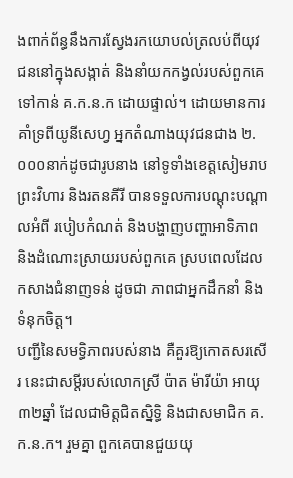ងពាក់ព័ន្ធនឹងការស្វែងរកយោបល់ត្រលប់ពីយុវជននៅក្នុងសង្កាត់ និងនាំយកកង្វល់របស់ពួកគេទៅកាន់ គ.ក.ន.ក ដោយផ្ទាល់។ ដោយមានការគាំទ្រពីយូនីសេហ្វ អ្នកតំណាងយុវជនជាង ២.០០០នាក់ដូចជារូបនាង នៅទូទាំងខេត្តសៀមរាប ព្រះវិហារ និងរតនគីរី បានទទួលការបណ្ដុះបណ្ដាលអំពី របៀបកំណត់ និងបង្ហាញបញ្ហាអាទិភាព និងដំណោះស្រាយរបស់ពួកគេ ស្របពេលដែលកសាងជំនាញទន់ ដូចជា ភាពជាអ្នកដឹកនាំ និងទំនុកចិត្ត។
បញ្ជីនៃសមទ្ធិភាពរបស់នាង គឺគួរឱ្យកោតសរសើរ នេះជាសម្ដីរបស់លោកស្រី ប៉ាត ម៉ារីយ៉ា អាយុ៣២ឆ្នាំ ដែលជាមិត្តជិតស្និទ្ធិ និងជាសមាជិក គ.ក.ន.ក។ រួមគ្នា ពួកគេបានជួយយុ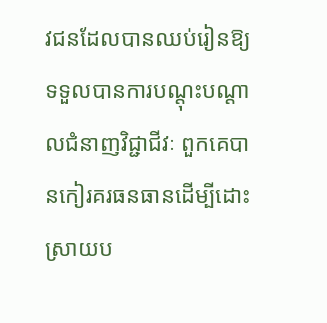វជនដែលបានឈប់រៀនឱ្យទទួលបានការបណ្ដុះបណ្ដាលជំនាញវិជ្ជាជីវៈ ពួកគេបានកៀរគរធនធានដើម្បីដោះស្រាយប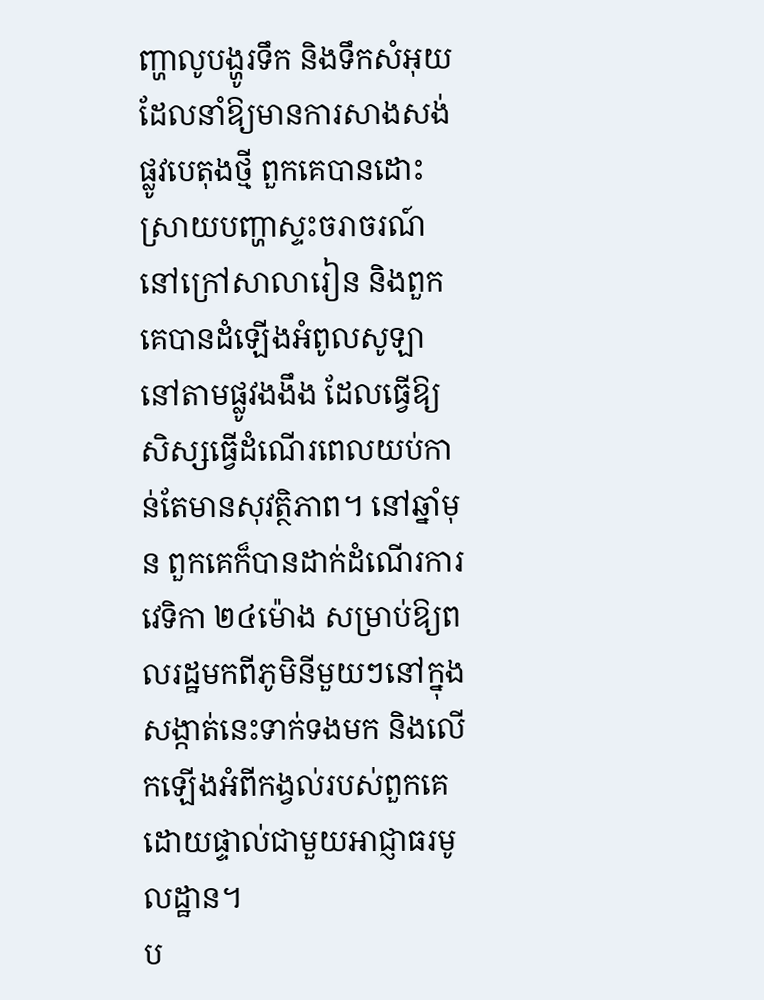ញ្ហាលូបង្ហូរទឹក និងទឹកសំអុយ ដែលនាំឱ្យមានការសាងសង់ផ្លូវបេតុងថ្មី ពួកគេបានដោះស្រាយបញ្ហាស្ទះចរាចរណ៍នៅក្រៅសាលារៀន និងពួកគេបានដំឡើងអំពូលសូឡានៅតាមផ្លូវងងឹង ដែលធ្វើឱ្យសិស្សធ្វើដំណើរពេលយប់កាន់តែមានសុវត្ថិភាព។ នៅឆ្នាំមុន ពួកគេក៏បានដាក់ដំណើរការវេទិកា ២៤ម៉ោង សម្រាប់ឱ្យពលរដ្ឋមកពីភូមិនីមួយៗនៅក្នុងសង្កាត់នេះទាក់ទងមក និងលើកឡើងអំពីកង្វល់របស់ពួកគេដោយផ្ទាល់ជាមួយអាជ្ញាធរមូលដ្ឋាន។
ប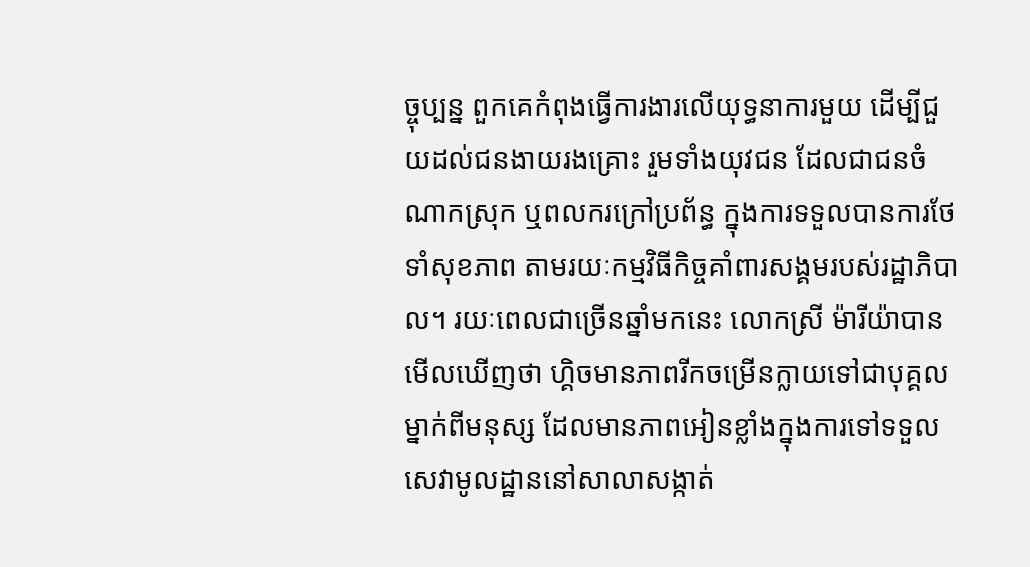ច្ចុប្បន្ន ពួកគេកំពុងធ្វើការងារលើយុទ្ធនាការមួយ ដើម្បីជួយដល់ជនងាយរងគ្រោះ រួមទាំងយុវជន ដែលជាជនចំណាកស្រុក ឬពលករក្រៅប្រព័ន្ធ ក្នុងការទទួលបានការថែទាំសុខភាព តាមរយៈកម្មវិធីកិច្ចគាំពារសង្គមរបស់រដ្ឋាភិបាល។ រយៈពេលជាច្រើនឆ្នាំមកនេះ លោកស្រី ម៉ារីយ៉ាបានមើលឃើញថា ហ្គិចមានភាពរីកចម្រើនក្លាយទៅជាបុគ្គលម្នាក់ពីមនុស្ស ដែលមានភាពអៀនខ្លាំងក្នុងការទៅទទួលសេវាមូលដ្ឋាននៅសាលាសង្កាត់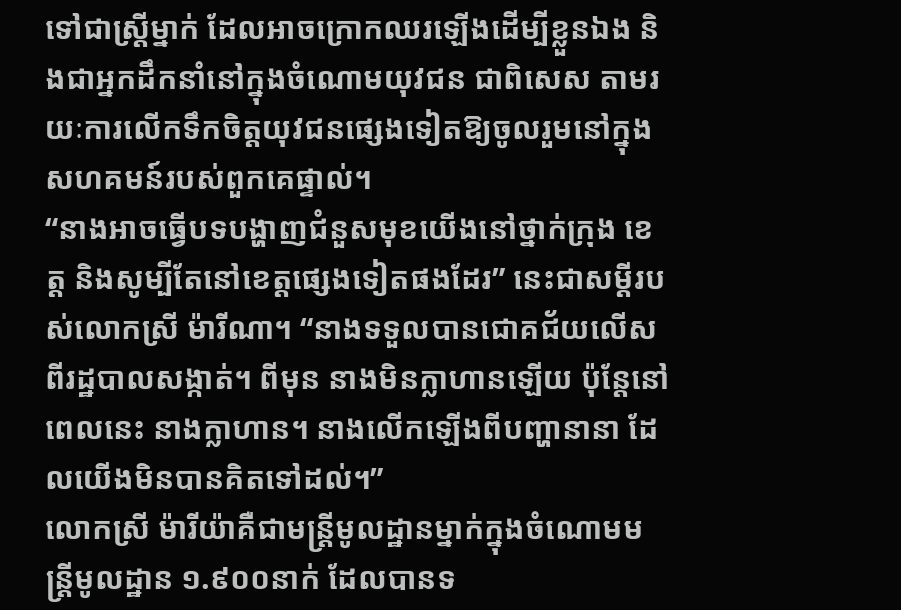ទៅជាស្រ្តីម្នាក់ ដែលអាចក្រោកឈរឡើងដើម្បីខ្លួនឯង និងជាអ្នកដឹកនាំនៅក្នុងចំណោមយុវជន ជាពិសេស តាមរយៈការលើកទឹកចិត្តយុវជនផ្សេងទៀតឱ្យចូលរួមនៅក្នុងសហគមន៍របស់ពួកគេផ្ទាល់។
“នាងអាចធ្វើបទបង្ហាញជំនួសមុខយើងនៅថ្នាក់ក្រុង ខេត្ត និងសូម្បីតែនៅខេត្តផ្សេងទៀតផងដែរ” នេះជាសម្ដីរបស់លោកស្រី ម៉ារីណា។ “នាងទទួលបានជោគជ័យលើសពីរដ្ឋបាលសង្កាត់។ ពីមុន នាងមិនក្លាហានឡើយ ប៉ុន្តែនៅពេលនេះ នាងក្លាហាន។ នាងលើកឡើងពីបញ្ហានានា ដែលយើងមិនបានគិតទៅដល់។”
លោកស្រី ម៉ារីយ៉ាគឺជាមន្រ្តីមូលដ្ឋានម្នាក់ក្នុងចំណោមមន្រ្តីមូលដ្ឋាន ១.៩០០នាក់ ដែលបានទ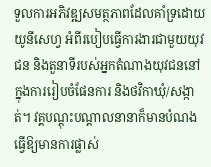ទួលការអភិវឌ្ឍសមត្ថភាពដែលគាំទ្រដោយយូនីសេហ្វ អំពីរបៀបធ្វើការងារជាមួយយុវជន និងតួនាទីរបស់អ្នកតំណាងយុវជននៅក្នុងការរៀបចំផែនការ និងថវិកាឃុំ/សង្កាត់។ វគ្គបណ្ដុះបណ្ដាលនានាក៏មានបំណងធ្វើឱ្យមានការផ្លាស់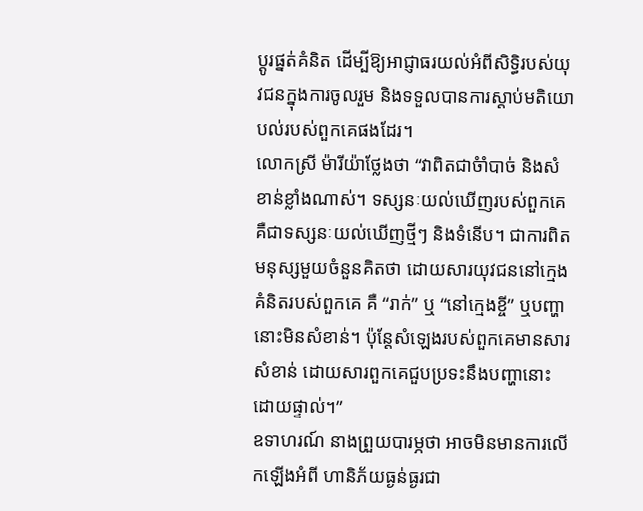ប្ដូរផ្នត់គំនិត ដើម្បីឱ្យអាជ្ញាធរយល់អំពីសិទ្ធិរបស់យុវជនក្នុងការចូលរួម និងទទួលបានការស្ដាប់មតិយោបល់របស់ពួកគេផងដែរ។
លោកស្រី ម៉ារីយ៉ាថ្លែងថា “វាពិតជាចំាំបាច់ និងសំខាន់ខ្លាំងណាស់។ ទស្សនៈយល់ឃើញរបស់ពួកគេ គឺជាទស្សនៈយល់ឃើញថ្មីៗ និងទំនើប។ ជាការពិត មនុស្សមួយចំនួនគិតថា ដោយសារយុវជននៅក្មេង គំនិតរបស់ពួកគេ គឺ “រាក់” ឬ “នៅក្មេងខ្ចី” ឬបញ្ហានោះមិនសំខាន់។ ប៉ុន្តែសំឡេងរបស់ពួកគេមានសារសំខាន់ ដោយសារពួកគេជួបប្រទះនឹងបញ្ហានោះដោយផ្ទាល់។”
ឧទាហរណ៍ នាងព្រួយបារម្ភថា អាចមិនមានការលើកឡើងអំពី ហានិភ័យធ្ងន់ធ្ងរជា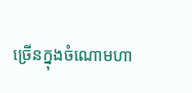ច្រើនក្នុងចំណោមហា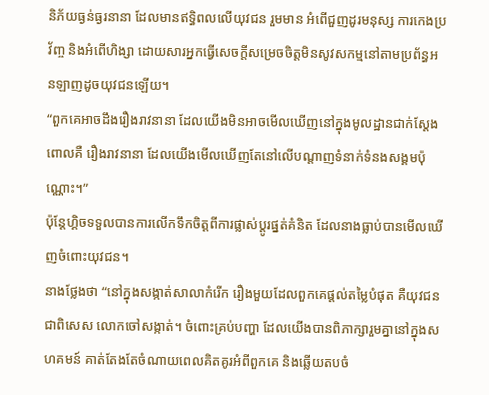និភ័យធ្ងន់ធ្ងរនានា ដែលមានឥទ្ធិពលលើយុវជន រួមមាន អំពើជួញដូរមនុស្ស ការកេងប្រវ័ញ្ច និងអំពើហិង្សា ដោយសារអ្នកធ្វើសេចក្ដីសម្រេចចិត្តមិនសូវសកម្មនៅតាមប្រព័ន្ធអនឡាញដូចយុវជនឡើយ។
“ពួកគេអាចដឹងរឿងរាវនានា ដែលយើងមិនអាចមើលឃើញនៅក្នុងមូលដ្ឋានជាក់ស្ដែង ពោលគឺ រឿងរាវនានា ដែលយើងមើលឃើញតែនៅលើបណ្ដាញទំនាក់ទំនងសង្គមប៉ុណ្ណោះ។”
ប៉ុន្តែហ្គិចទទួលបានការលើកទឹកចិត្តពីការផ្លាស់ប្ដូរផ្នត់គំនិត ដែលនាងធ្លាប់បានមើលឃើញចំពោះយុវជន។
នាងថ្លែងថា “នៅក្នុងសង្កាត់សាលាកំរើក រឿងមួយដែលពួកគេផ្ដល់តម្លៃបំផុត គឺយុវជន ជាពិសេស លោកចៅសង្កាត់។ ចំពោះគ្រប់បញ្ហា ដែលយើងបានពិភាក្សារួមគ្នានៅក្នុងសហគមន៍ គាត់តែងតែចំណាយពេលគិតគូរអំពីពួកគេ និងឆ្លើយតបចំ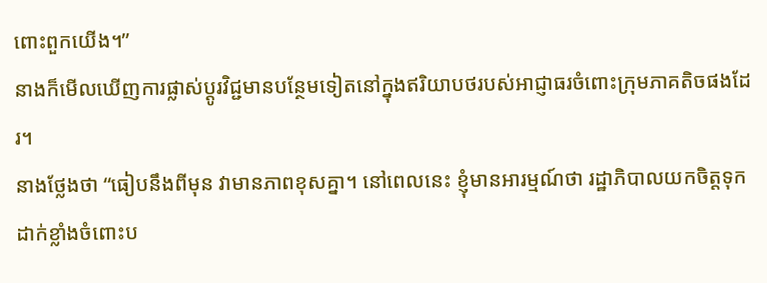ពោះពួកយើង។”
នាងក៏មើលឃើញការផ្លាស់ប្ដូរវិជ្ជមានបន្ថែមទៀតនៅក្នុងឥរិយាបថរបស់អាជ្ញាធរចំពោះក្រុមភាគតិចផងដែរ។
នាងថ្លែងថា “ធៀបនឹងពីមុន វាមានភាពខុសគ្នា។ នៅពេលនេះ ខ្ញុំមានអារម្មណ៍ថា រដ្ឋាភិបាលយកចិត្តទុកដាក់ខ្លាំងចំពោះប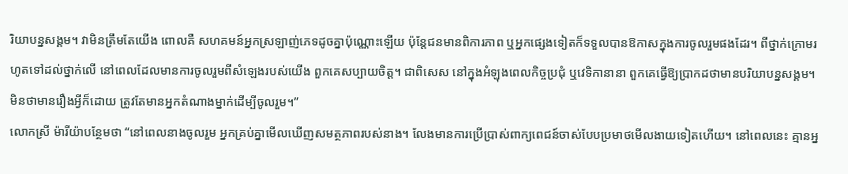រិយាបន្នសង្គម។ វាមិនត្រឹមតែយើង ពោលគឺ សហគមន៍អ្នកស្រឡាញ់ភេទដូចគ្នាប៉ុណ្ណោះឡើយ ប៉ុន្តែជនមានពិការភាព ឬអ្នកផ្សេងទៀតក៏ទទួលបានឱកាសក្នុងការចូលរួមផងដែរ។ ពីថ្នាក់ក្រោមរហូតទៅដល់ថ្នាក់លើ នៅពេលដែលមានការចូលរួមពីសំឡេងរបស់យើង ពួកគេសប្បាយចិត្ត។ ជាពិសេស នៅក្នុងអំឡុងពេលកិច្ចប្រជុំ ឬវេទិកានានា ពួកគេធ្វើឱ្យប្រាកដថាមានបរិយាបន្នសង្គម។ មិនថាមានរឿងអ្វីក៏ដោយ ត្រូវតែមានអ្នកតំណាងម្នាក់ដើម្បីចូលរួម។”
លោកស្រី ម៉ារីយ៉ាបន្ថែមថា “នៅពេលនាងចូលរួម អ្នកគ្រប់គ្នាមើលឃើញសមត្ថភាពរបស់នាង។ លែងមានការប្រើប្រាស់ពាក្យពេជន៍ចាស់បែបប្រមាថមើលងាយទៀតហើយ។ នៅពេលនេះ គ្មានអ្ន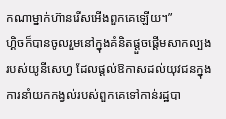កណាម្នាក់ហ៊ានរើសអើងពួកគេឡើយ។”
ហ្គិចក៏បានចូលរួមនៅក្នុងគំនិតផ្ដួចផ្ដើមសាកល្បងរបស់យូនីសេហ្វ ដែលផ្ដល់ឱកាសដល់យុវជនក្នុងការនាំយកកង្វល់របស់ពួកគេទៅកាន់រដ្ឋបា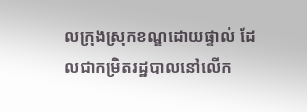លក្រុងស្រុកខណ្ឌដោយផ្ទាល់ ដែលជាកម្រិតរដ្ឋបាលនៅលើក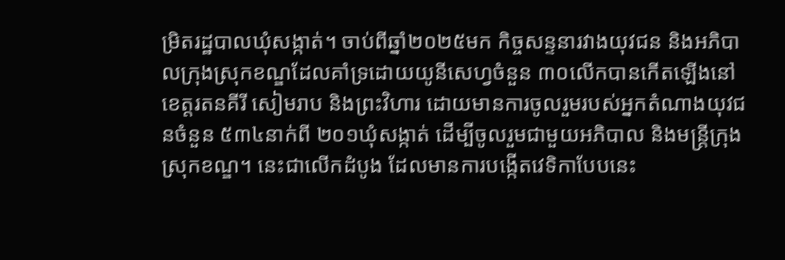ម្រិតរដ្ឋបាលឃុំសង្កាត់។ ចាប់ពីឆ្នាំ២០២៥មក កិច្ចសន្ទនារវាងយុវជន និងអភិបាលក្រុងស្រុកខណ្ឌដែលគាំទ្រដោយយូនីសេហ្វចំនួន ៣០លើកបានកើតឡើងនៅខេត្តរតនគីរី សៀមរាប និងព្រះវិហារ ដោយមានការចូលរួមរបស់អ្នកតំណាងយុវជនចំនួន ៥៣៤នាក់ពី ២០១ឃុំសង្កាត់ ដើម្បីចូលរួមជាមួយអភិបាល និងមន្រ្តីក្រុងស្រុកខណ្ឌ។ នេះជាលើកដំបូង ដែលមានការបង្កើតវេទិកាបែបនេះ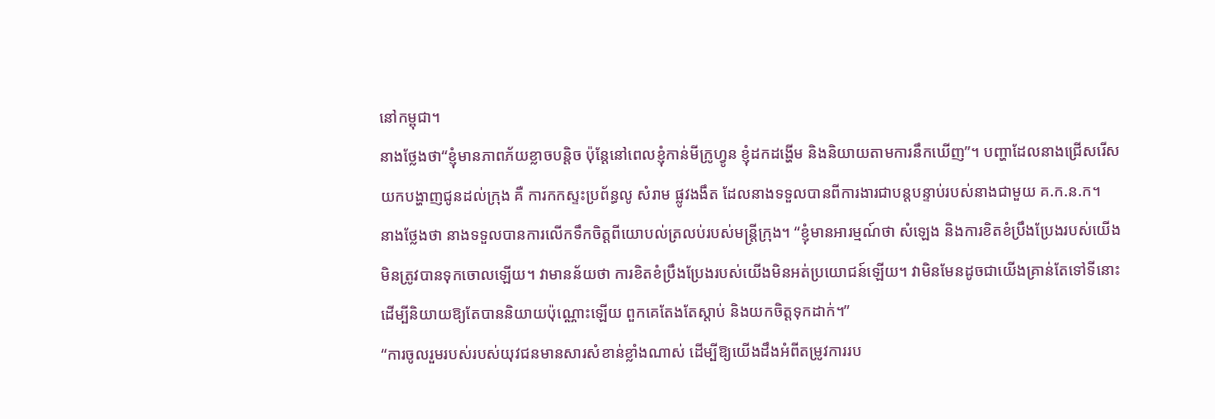នៅកម្ពុជា។
នាងថ្លែងថា“ខ្ញុំមានភាពភ័យខ្លាចបន្តិច ប៉ុន្តែនៅពេលខ្ញុំកាន់មីក្រូហ្វូន ខ្ញុំដកដង្ហើម និងនិយាយតាមការនឹកឃើញ”។ បញ្ហាដែលនាងជ្រើសរើសយកបង្ហាញជូនដល់ក្រុង គឺ ការកកស្ទះប្រព័ន្ធលូ សំរាម ផ្លូវងងឹត ដែលនាងទទួលបានពីការងារជាបន្តបន្ទាប់របស់នាងជាមួយ គ.ក.ន.ក។
នាងថ្លែងថា នាងទទួលបានការលើកទឹកចិត្តពីយោបល់ត្រលប់របស់មន្រ្តីក្រុង។ “ខ្ញុំមានអារម្មណ៍ថា សំឡេង និងការខិតខំប្រឹងប្រែងរបស់យើងមិនត្រូវបានទុកចោលឡើយ។ វាមានន័យថា ការខិតខំប្រឹងប្រែងរបស់យើងមិនអត់ប្រយោជន៍ឡើយ។ វាមិនមែនដូចជាយើងគ្រាន់តែទៅទីនោះដើម្បីនិយាយឱ្យតែបាននិយាយប៉ុណ្ណោះឡើយ ពួកគេតែងតែស្ដាប់ និងយកចិត្តទុកដាក់។”
“ការចូលរួមរបស់របស់យុវជនមានសារសំខាន់ខ្លាំងណាស់ ដើម្បីឱ្យយើងដឹងអំពីតម្រូវការរប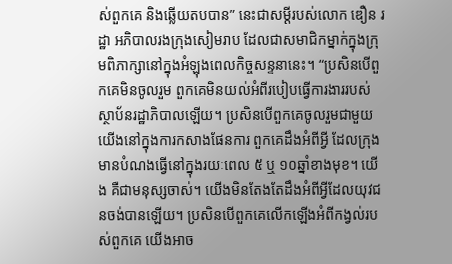ស់ពួកគេ និងឆ្លើយតបបាន” នេះជាសម្ដីរបស់លោក ឌឿន រដ្ឋា អភិបាលរងក្រុងសៀមរាប ដែលជាសមាជិកម្នាក់ក្នុងក្រុមពិភាក្សានៅក្នុងអំឡុងពេលកិច្ចសន្ទនានេះ។ “ប្រសិនបើពួកគេមិនចូលរួម ពួកគេមិនយល់អំពីរបៀបធ្វើការងាររបស់ស្ថាប័នរដ្ឋាភិបាលឡើយ។ ប្រសិនបើពួកគេចូលរួមជាមួយយើងនៅក្នុងការកសាងផែនការ ពួកគេដឹងអំពីអ្វី ដែលក្រុងមានបំណងធ្វើនៅក្នុងរយៈពេល ៥ ឬ ១០ឆ្នាំខាងមុខ។ យើង គឺជាមនុស្សចាស់។ យើងមិនតែងតែដឹងអំពីអ្វីដែលយុវជនចង់បានឡើយ។ ប្រសិនបើពួកគេលើកឡើងអំពីកង្វល់របស់ពួកគេ យើងអាច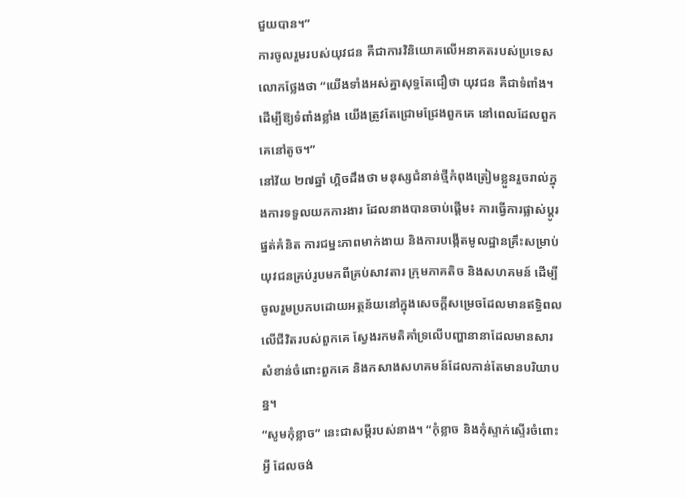ជួយបាន។”
ការចូលរួមរបស់យុវជន គឺជាការវិនិយោគលើអនាគតរបស់ប្រទេស លោកថ្លែងថា “យើងទាំងអស់គ្នាសុទ្ធតែជឿថា យុវជន គឺជាទំពាំង។ ដើម្បីឱ្យទំពាំងខ្លាំង យើងត្រូវតែជ្រោមជ្រែងពួកគេ នៅពេលដែលពួកគេនៅតូច។”
នៅវ័យ ២៧ឆ្នាំ ហ្គិចដឹងថា មនុស្សជំនាន់ថ្មីកំពុងត្រៀមខ្លួនរួចរាល់ក្នុងការទទួលយកការងារ ដែលនាងបានចាប់ផ្ដើម៖ ការធ្វើការផ្លាស់ប្ដូរផ្នត់គំនិត ការជម្នះភាពមាក់ងាយ និងការបង្កើតមូលដ្ឋានគ្រឹះសម្រាប់យុវជនគ្រប់រូបមកពីគ្រប់សាវតារ ក្រុមភាគតិច និងសហគមន៍ ដើម្បីចូលរួមប្រកបដោយអត្ថន័យនៅក្នុងសេចក្ដីសម្រេចដែលមានឥទ្ធិពលលើជីវិតរបស់ពួកគេ ស្វែងរកមតិគាំទ្រលើបញ្ហានានាដែលមានសារសំខាន់ចំពោះពួកគេ និងកសាងសហគមន៍ដែលកាន់តែមានបរិយាបន្ន។
“សូមកុំខ្លាច” នេះជាសម្ដីរបស់នាង។ “កុំខ្លាច និងកុំស្ទាក់ស្ទើរចំពោះអ្វី ដែលចង់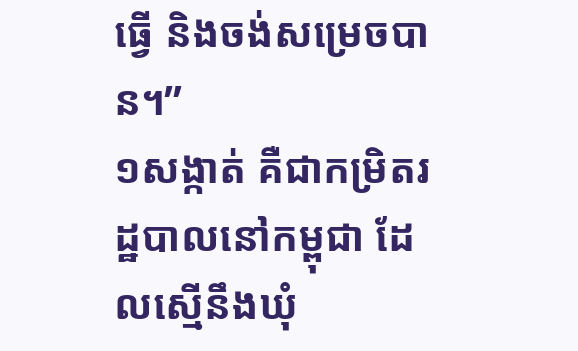ធ្វើ និងចង់សម្រេចបាន។”
១សង្កាត់ គឺជាកម្រិតរដ្ឋបាលនៅកម្ពុជា ដែលស្មើនឹងឃុំ